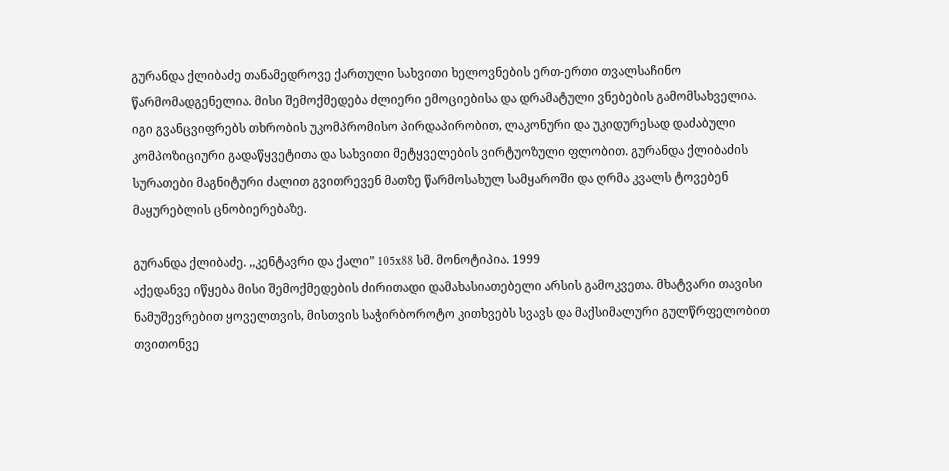გურანდა ქლიბაძე თანამედროვე ქართული სახვითი ხელოვნების ერთ-ერთი თვალსაჩინო წარმომადგენელია. მისი შემოქმედება ძლიერი ემოციებისა და დრამატული ვნებების გამომსახველია. იგი გვანცვიფრებს თხრობის უკომპრომისო პირდაპირობით, ლაკონური და უკიდურესად დაძაბული კომპოზიციური გადაწყვეტითა და სახვითი მეტყველების ვირტუოზული ფლობით. გურანდა ქლიბაძის სურათები მაგნიტური ძალით გვითრევენ მათზე წარმოსახულ სამყაროში და ღრმა კვალს ტოვებენ მაყურებლის ცნობიერებაზე.

გურანდა ქლიბაძე. ,,კენტავრი და ქალი” 105x88 სმ. მონოტიპია. 1999
აქედანვე იწყება მისი შემოქმედების ძირითადი დამახასიათებელი არსის გამოკვეთა. მხატვარი თავისი ნამუშევრებით ყოველთვის, მისთვის საჭირბოროტო კითხვებს სვავს და მაქსიმალური გულწრფელობით თვითონვე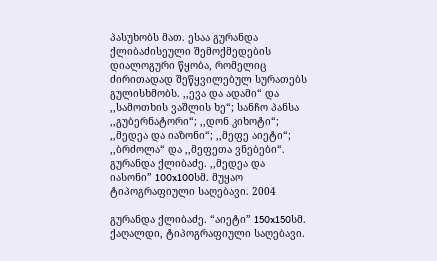პასუხობს მათ. ესაა გურანდა ქლიბაძისეული შემოქმედების დიალოგური წყობა, რომელიც ძირითადად შეწყვილებულ სურათებს გულისხმობს. ,,ევა და ადამი“ და ,,სამოთხის ვაშლის ხე“; სანჩო პანსა ,,გუბერნატორი“; ,,დონ კიხოტი“; ,,მედეა და იაზონი“; ,,მეფე აიეტი“; ,,ბრძოლა“ და ,,მეფეთა ვნებები“.
გურანდა ქლიბაძე. ,,მედეა და იასონი” 100x100სმ. მუყაო ტიპოგრაფიული საღებავი. 2004

გურანდა ქლიბაძე. “აიეტი” 150x150სმ. ქაღალდი, ტიპოგრაფიული საღებავი.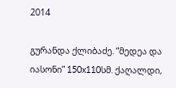2014

გურანდა ქლიბაძე. “მედეა და იასონი” 150x110სმ. ქაღალდი,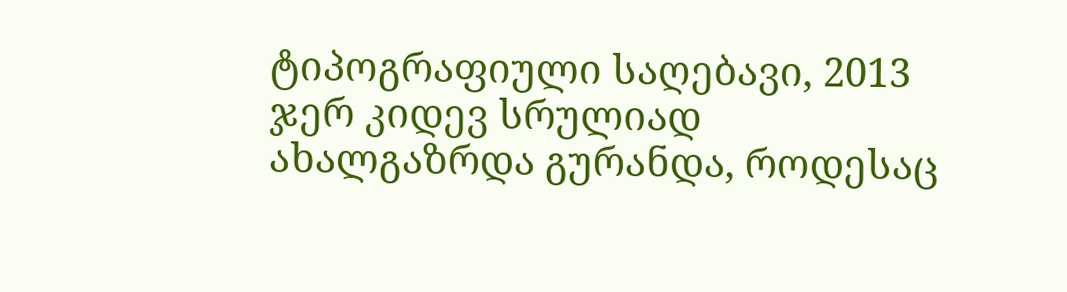ტიპოგრაფიული საღებავი, 2013
ჯერ კიდევ სრულიად ახალგაზრდა გურანდა, როდესაც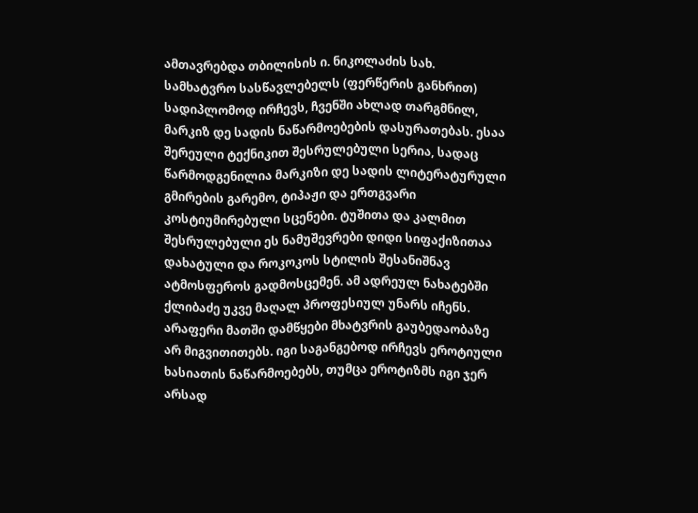ამთავრებდა თბილისის ი. ნიკოლაძის სახ. სამხატვრო სასწავლებელს (ფერწერის განხრით) სადიპლომოდ ირჩევს, ჩვენში ახლად თარგმნილ, მარკიზ დე სადის ნაწარმოებების დასურათებას. ესაა შერეული ტექნიკით შესრულებული სერია, სადაც წარმოდგენილია მარკიზი დე სადის ლიტერატურული გმირების გარემო, ტიპაჟი და ერთგვარი კოსტიუმირებული სცენები. ტუშითა და კალმით შესრულებული ეს ნამუშევრები დიდი სიფაქიზითაა დახატული და როკოკოს სტილის შესანიშნავ ატმოსფეროს გადმოსცემენ. ამ ადრეულ ნახატებში ქლიბაძე უკვე მაღალ პროფესიულ უნარს იჩენს. არაფერი მათში დამწყები მხატვრის გაუბედაობაზე არ მიგვითითებს. იგი საგანგებოდ ირჩევს ეროტიული ხასიათის ნაწარმოებებს, თუმცა ეროტიზმს იგი ჯერ არსად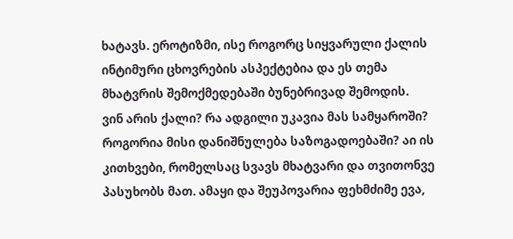ხატავს. ეროტიზმი, ისე როგორც სიყვარული ქალის ინტიმური ცხოვრების ასპექტებია და ეს თემა მხატვრის შემოქმედებაში ბუნებრივად შემოდის.
ვინ არის ქალი? რა ადგილი უკავია მას სამყაროში? როგორია მისი დანიშნულება საზოგადოებაში? აი ის კითხვები, რომელსაც სვავს მხატვარი და თვითონვე პასუხობს მათ. ამაყი და შეუპოვარია ფეხმძიმე ევა,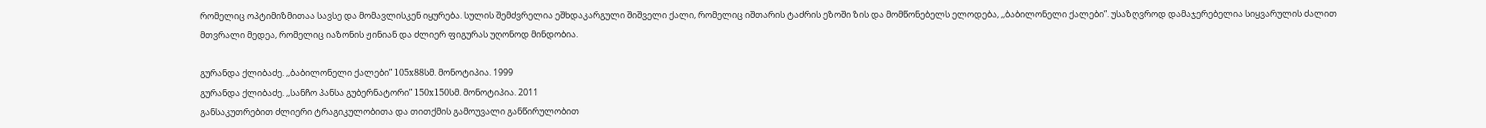რომელიც ოპტიმიზმითაა სავსე და მომავლისკენ იყურება. სულის შემძვრელია ეშხდაკარგული შიშველი ქალი, რომელიც იშთარის ტაძრის ეზოში ზის და მომწონებელს ელოდება, ,,ბაბილონელი ქალები”. უსაზღვროდ დამაჯერებელია სიყვარულის ძალით მთვრალი მედეა, რომელიც იაზონის ჟინიან და ძლიერ ფიგურას უღონოდ მინდობია.

გურანდა ქლიბაძე. ,,ბაბილონელი ქალები” 105x88სმ. მონოტიპია. 1999
გურანდა ქლიბაძე. ,,სანჩო პანსა გუბერნატორი” 150x150სმ. მონოტიპია. 2011
განსაკუთრებით ძლიერი ტრაგიკულობითა და თითქმის გამოუვალი განწირულობით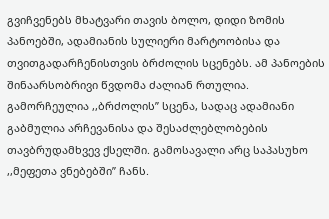გვიჩვენებს მხატვარი თავის ბოლო, დიდი ზომის პანოებში, ადამიანის სულიერი მარტოობისა და თვითგადარჩენისთვის ბრძოლის სცენებს. ამ პანოების შინაარსობრივი წვდომა ძალიან რთულია. გამორჩეულია ,,ბრძოლის’’ სცენა, სადაც ადამიანი გაბმულია არჩევანისა და შესაძლებლობების თავბრუდამხვევ ქსელში. გამოსავალი არც საპასუხო ,,მეფეთა ვნებებში’’ ჩანს.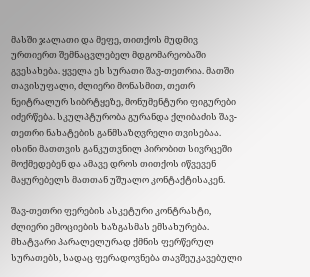მასში ჯალათი და მეფე, თითქოს მუდმივ ურთიერთ შემნაცვლებელ მდგომარეობაში გვესახება. ყველა ეს სურათი შავ-თეთრია. მათში თავისუფალი, ძლიერი მონასმით, თეთრ ნეიტრალურ სიბრტყეზე, მონუმენტური ფიგურები იძერწება. სკულპტურობა გურანდა ქლიბაძის შავ-თეთრი ნახატების განმსაზღვრელი თვისებაა. ისინი მათთვის განკუთვნილ პირობით სივრცეში მოქმედებენ და ამავე დროს თითქოს იწვევენ მაყურებელს მათთან უშუალო კონტაქტისაკენ.

შავ-თეთრი ფერების ასკეტური კონტრასტი, ძლიერი ემოციების ხაზგასმას ემსახურება. მხატვარი პარალელურად ქმნის ფერწერულ სურათებს, სადაც ფერადოვნება თავშეუკავებული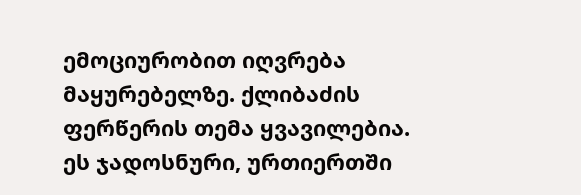ემოციურობით იღვრება მაყურებელზე. ქლიბაძის ფერწერის თემა ყვავილებია. ეს ჯადოსნური, ურთიერთში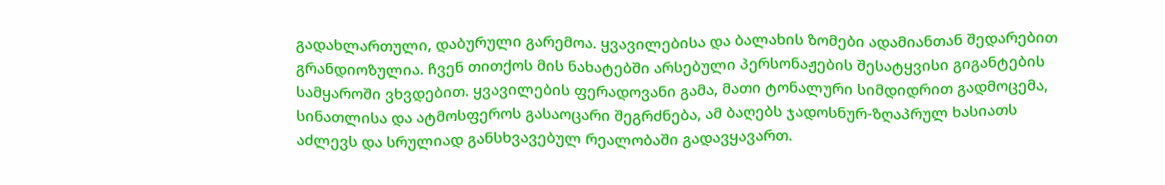გადახლართული, დაბურული გარემოა. ყვავილებისა და ბალახის ზომები ადამიანთან შედარებით გრანდიოზულია. ჩვენ თითქოს მის ნახატებში არსებული პერსონაჟების შესატყვისი გიგანტების სამყაროში ვხვდებით. ყვავილების ფერადოვანი გამა, მათი ტონალური სიმდიდრით გადმოცემა, სინათლისა და ატმოსფეროს გასაოცარი შეგრძნება, ამ ბაღებს ჯადოსნურ-ზღაპრულ ხასიათს აძლევს და სრულიად განსხვავებულ რეალობაში გადავყავართ.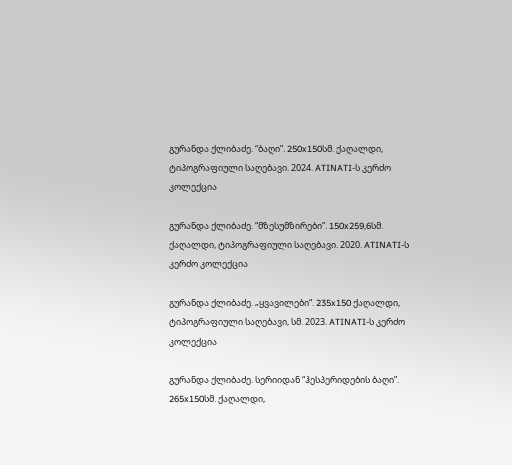გურანდა ქლიბაძე. “ბაღი”. 250x150სმ. ქაღალდი, ტიპოგრაფიული საღებავი. 2024. ATINATI-ს კერძო კოლექცია

გურანდა ქლიბაძე. “მზესუმზირები”. 150x259,6სმ. ქაღალდი, ტიპოგრაფიული საღებავი. 2020. ATINATI-ს კერძო კოლექცია

გურანდა ქლიბაძე. „ყვავილები“. 235x150 ქაღალდი, ტიპოგრაფიული საღებავი, სმ. 2023. ATINATI-ს კერძო კოლექცია

გურანდა ქლიბაძე. სერიიდან “ჰესპერიდების ბაღი”. 265x150სმ. ქაღალდი,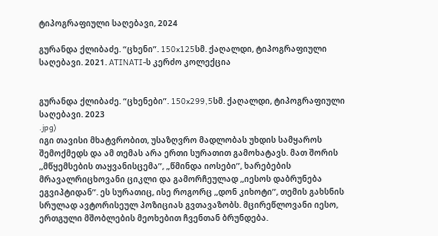ტიპოგრაფიული საღებავი, 2024

გურანდა ქლიბაძე. “ცხენი”. 150x125სმ. ქაღალდი, ტიპოგრაფიული საღებავი. 2021. ATINATI-ს კერძო კოლექცია


გურანდა ქლიბაძე. “ცხენები”. 150x299,5სმ. ქაღალდი, ტიპოგრაფიული საღებავი. 2023
.jpg)
იგი თავისი მხატვრობით, უსაზღვრო მადლობას უხდის სამყაროს შემოქმედს და ამ თემას არა ერთი სურათით გამოხატავს. მათ შორის ,,მწყემსების თაყვანისცემა’’, „წმინდა იოსები’’, ხარებების მრავალრიცხოვანი ციკლი და გამორჩეულად ,,იესოს დაბრუნება ეგვიპტიდან’’. ეს სურათიც, ისე როგორც ,,დონ კიხოტი’’, თემის გახსნის სრულად ავტორისეულ პოზიციას გვთავაზობს. მცირეწლოვანი იესო, ერთგული მშობლების მეოხებით ჩვენთან ბრუნდება.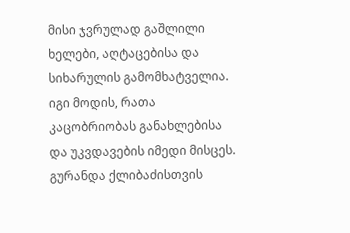მისი ჯვრულად გაშლილი ხელები, აღტაცებისა და სიხარულის გამომხატველია. იგი მოდის, რათა კაცობრიობას განახლებისა და უკვდავების იმედი მისცეს. გურანდა ქლიბაძისთვის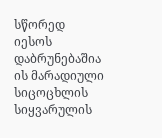სწორედ იესოს დაბრუნებაშია ის მარადიული სიცოცხლის სიყვარულის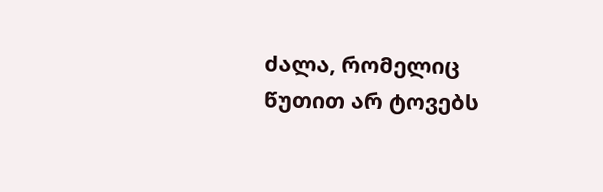ძალა, რომელიც წუთით არ ტოვებს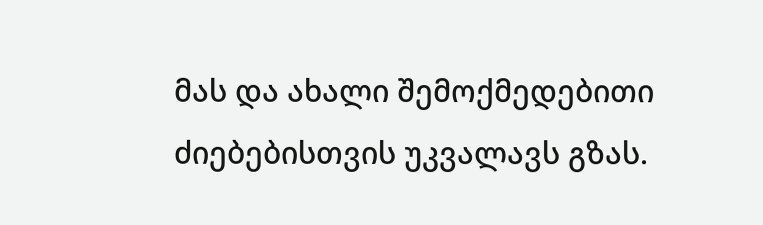მას და ახალი შემოქმედებითი ძიებებისთვის უკვალავს გზას.